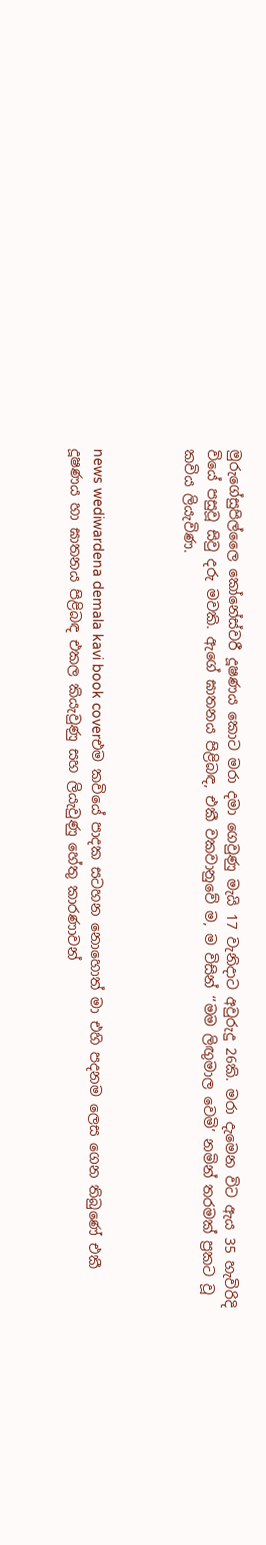මුරුගේසුපිල්ලෛ කෝනේස්වරී දූෂණය කොට මරා දමා ගෙවුණු මැයි 17 වැනිදාට අවුරුදු 26කි. මරා දැමෙන විට ඇය 35 හැවිරිදි වියේ පසුවූ සිවු දරු මවකි. ඇගේ ඝාතනය පිළිබඳ, එකී වකවානුවේ ම, ම විසින් ‘’මම ලිඟුමාල වෙමි’ නමින් තරමක් ප්‍රකට වූ කවිය ලියැවිණ.



news wediwardena demala kavi book coverඑම කවියේ පාදක සටහන නොහොත් මා එහි පදනම ලෙස ගෙන තිබුණේ එකී දූෂණය හා ඝාතනය පිළිබඳ එකල කියැවුණු සහ ලියැවුණු හේතු කාරණාවන්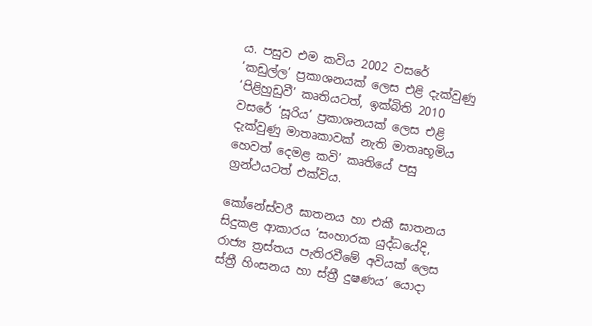ය. පසුව එම කවිය 2002 වසරේ ‘කඩුල්ල’ ප්‍රකාශනයක් ලෙස එළි දැක්වුණු ‘පිළිහුඩුවී’ කෘතියටත්, ඉක්බිති 2010 වසරේ ‘සූරිය’ ප්‍රකාශනයක් ලෙස එළි දැක්වුණු මාතෘකාවක් නැති මාතෘභූමිය හෙවත් දෙමළ කවි’ කෘතියේ පසු ග්‍රන්ථයටත් එක්විය.

කෝනේස්වරී ඝාතනය හා එකී ඝාතනය සිදුකළ ආකාරය ‘සංහාරක යුද්ධයේදි, රාජ්‍ය ත්‍රස්තය පැතිරවීමේ අවියක් ලෙස ස්ත්‍රී හිංසනය හා ස්ත්‍රී දුෂණය’ යොදා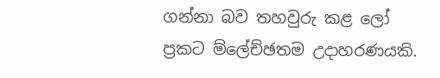ගන්නා බව තහවුරු කළ ලෝ ප්‍රකට ම්ලේච්ඡතම උදාහරණයකි.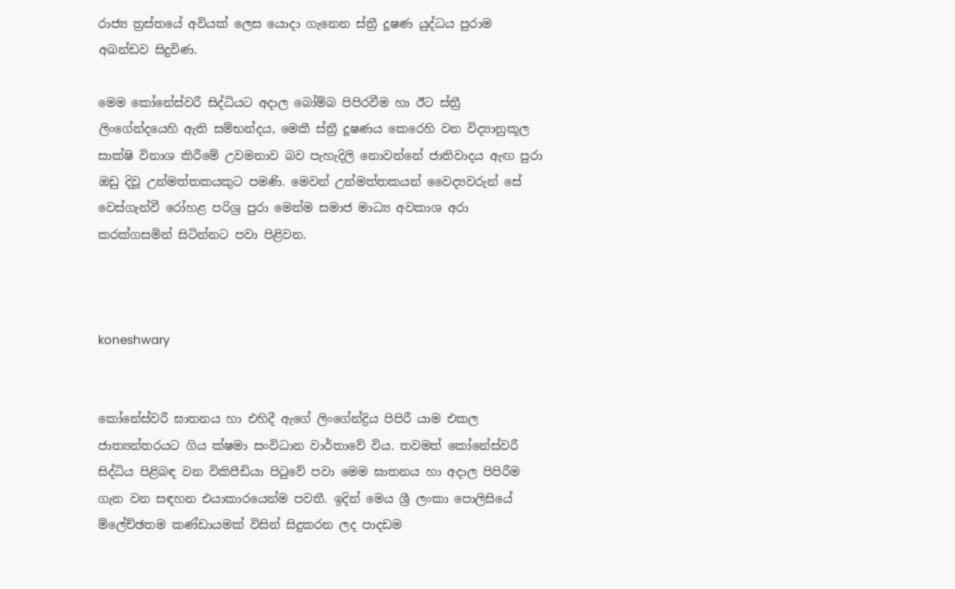රාජ්‍ය ත්‍රස්තයේ අවියක් ලෙස යොදා ගැනෙන ස්ත්‍රී දූෂණ යුද්ධය පුරාම අඛන්ඩව සිදුවිණ.

මෙම කෝනේස්වරී සිද්ධියට අදාල බෝම්බ පිපිරවීම හා ඊට ස්ත්‍රී ලිංගේන්දයෙහි ඇති සම්භන්දය, මෙකී ස්ත්‍රී දූෂණය කෙරෙහි වන විද්‍යානුකූල සාක්ෂි විනාශ කිරීමේ උවමනාව බව පැහැදිලි නොවන්නේ ජාතිවාදය ඇඟ පුරා ඔඩු දිවූ උන්මත්තකයකුට පමණි. මෙවන් උන්මත්තකයන් වෛද්‍යවරුන් සේ වෙස්ගැන්වී රෝහළ පරිශ්‍ර පුරා මෙන්ම සමාජ මාධ්‍ය අවකාශ අරා කරක්ගසමින් සිටින්නට පවා පිළිවන.



koneshwary


කෝනේස්වරී ඝාතනය හා එහිදී ඇගේ ලිංගේන්ද්‍රිය පිපිරී යාම එකල ජාත්‍යන්තරයට ගිය ක්ෂමා සංවිධාන වාර්තාවේ විය. තවමත් කෝනේස්වරී සිද්ධිය පිළිබඳ වන විකිපීඩියා පිටුවේ පවා මෙම ඝාතනය හා අදාල පිපිරීම ගැන වන සඳහන එයාකාරයෙන්ම පවතී. ඉදින් මෙය ශ්‍රී ලංකා පොලිසියේ ම්ලේච්ඡතම කණ්ඩායමක් විසින් සිදුකරන ලද පාදඩම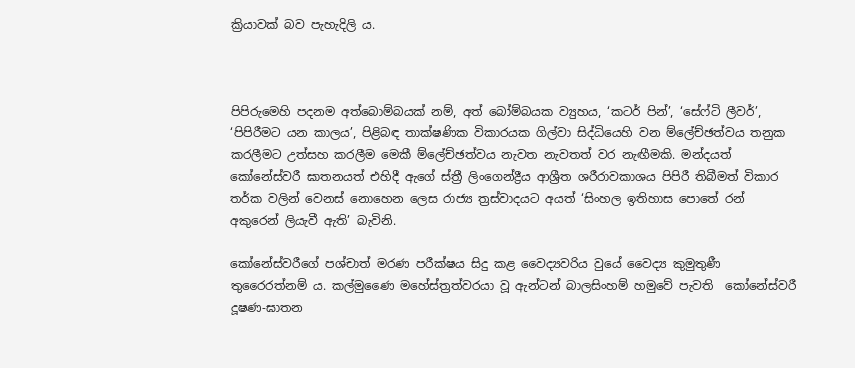ක්‍රියාවක් බව පැහැදිලි ය.



පිපිරුමෙහි පදනම අත්බොම්බයක් නම්, අත් බෝම්බයක ව්‍යුහය, ‘කටර් පින්’, ‘සේෆ්ටි ලීවර්’, ‘පිපිරීමට යන කාලය’, පිළිබඳ තාක්ෂණික විකාරයක ගිල්වා සිද්ධියෙහි වන ම්ලේච්ඡත්වය තනුක කරලීමට උත්සහ කරලීම මෙකී ම්ලේච්ඡත්වය නැවත නැවතත් වර නැඟීමකි. මන්දයත් කෝනේස්වරී ඝාතනයත් එහිදී ඇගේ ස්ත්‍රී ලිංගෙන්ද්‍රීය ආශ්‍රීත ශරීරාවකාශය පිපිරී තිබීමත් විකාර තර්ක වලින් වෙනස් නොහෙන ලෙස රාජ්‍ය ත්‍රස්වාදයට අයත් ‘සිංහල ඉතිහාස පොතේ රන් අකුරෙන් ලියැවී ඇති’ බැවිනි.

කෝනේස්වරීගේ පශ්චාත් මරණ පරීක්ෂය සිදු කළ වෛද්‍යවරිය වුයේ වෛද්‍ය කුමුතුණී තුරෛරත්නම් ය. කල්මු‍ණෛ මහේස්ත්‍රත්වරයා වූ ඇන්ටන් බාලසිංහම් හමුවේ පැවති  කෝනේස්වරී දූෂණ-ඝාතන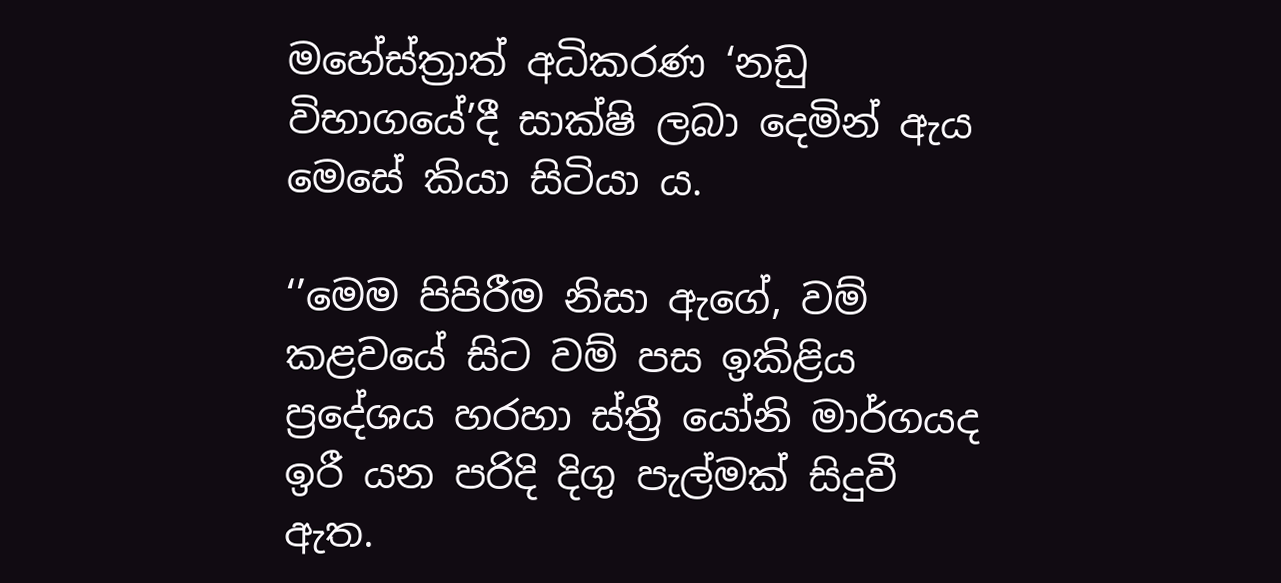මහේස්ත්‍රාත් අධිකරණ ‘නඩු විභාගයේ’දී සාක්ෂි ලබා දෙමින් ඇය මෙසේ කියා සිටියා ය.

‘’මෙම පිපිරීම නිසා ඇගේ, වම් කළවයේ සිට වම් පස ඉකිළිය ප්‍රදේශය හරහා ස්ත්‍රී යෝනි මාර්ගයද ඉරී යන පරිදි දිගු පැල්මක් සිදුවී ඇත.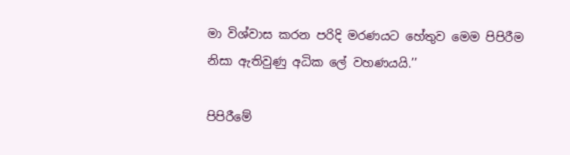මා විශ්වාස කරන පරිදි මරණයට හේතුව මෙම පිපිරීම නිසා ඇතිවුණු අධික ලේ වහණයයි.’’

පිපිරීමේ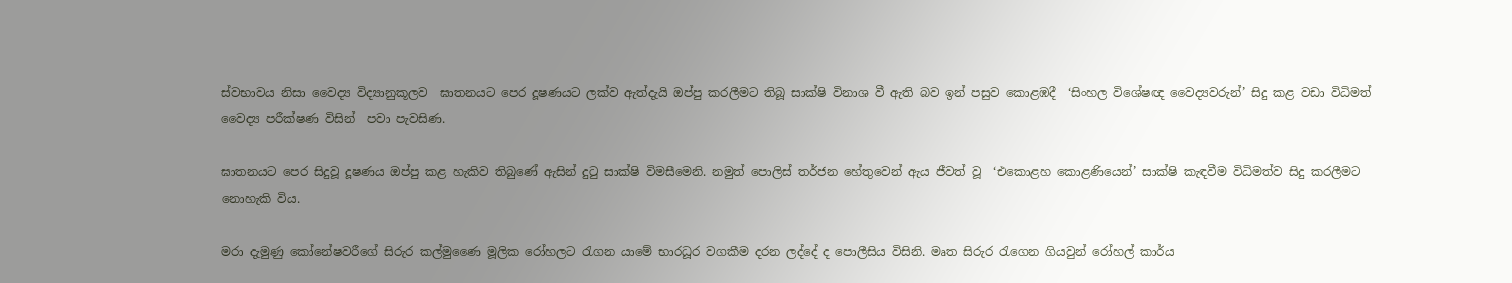ස්වභාවය නිසා වෛද්‍ය විද්‍යානුකූලව  ඝාතනයට පෙර දූෂණයට ලක්ව ඇත්දැයි ඔප්පු කරලීමට තිබූ සාක්ෂි විනාශ වී ඇති බව ඉන් පසුව කොළඹදී  ‘සිංහල විශේෂඥ වෛද්‍යවරුන්’ සිදු කළ වඩා විධිමත් වෛද්‍ය පරීක්ෂණ විසින්  පවා පැවසිණ‍.

ඝාතනයට පෙර සිදුවූ දූෂණය ඔප්පු කළ හැකිව තිබුණේ ඇසින් දුටු සාක්ෂි විමසීමෙනි. නමුත් පොලිස් තර්ජන හේතුවෙන් ඇය ජීවත් වූ  ‘එකොළහ කොළණියෙන්’ සාක්ෂි කැඳවීම විධිමත්ව සිදු කරලීමට නොහැකි විය.

මරා දැමුණු කෝනේෂවරීගේ සිරුර කල්මුණෛ මූලික රෝහලට රැගන යාමේ භාරධූර වගකීම දරන ලද්දේ ද පොලීසිය විසිනි. මෘත සිරුර රැගෙන ගියවුන් රෝහල් කාර්ය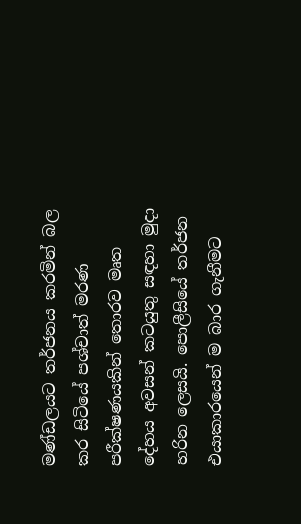මණ්ඩලයට තර්ජනය කරමින් බල කර සිටියේ පශ්චාත් මරණ පරීක්ෂණයකින් තොරව මෘත දේහය අවසන් කටයුතු සඳහා මුදා හරින ලෙසයි. පොලීසියේ තර්ජන එයාකාරයෙන් ම බාර ගැනීමට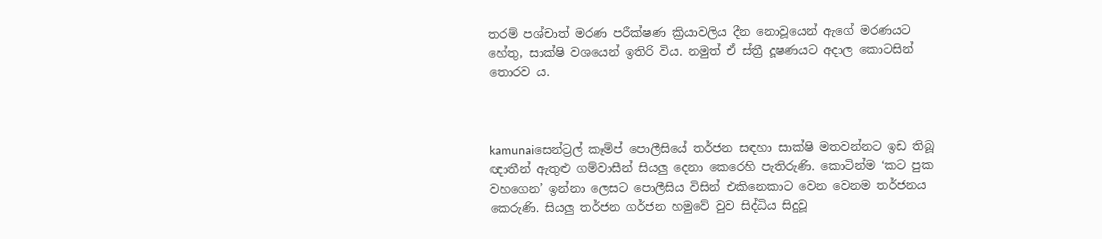තරම් පශ්චාත් මරණ පරීක්ෂණ ක්‍රියාවලිය දීන නොවූයෙන් ඇගේ මරණයට හේතු, සාක්ෂි වශයෙන් ඉතිරි විය. නමුත් ඒ ස්ත්‍රී දූෂණයට අදාල කොටසින් තොරව ය.



kamunaiසෙන්ට්‍රල් කෑම්ප් පොලීසියේ තර්ජන සඳහා සාක්ෂි මතවන්නට ඉඩ තිබූ ඥාතීන් ඇතුළු ගම්වාසීන් සියලු දෙනා කෙරෙහි පැතිරුණි. කොටින්ම ‘කට පුක වහගෙන’ ඉන්නා ලෙසට පොලීසිය විසින් එකිනෙකාට වෙන වෙනම තර්ජනය කෙරුණි. සියලු තර්ජන ගර්ජන හමුවේ වුව සිද්ධිය සිදුවූ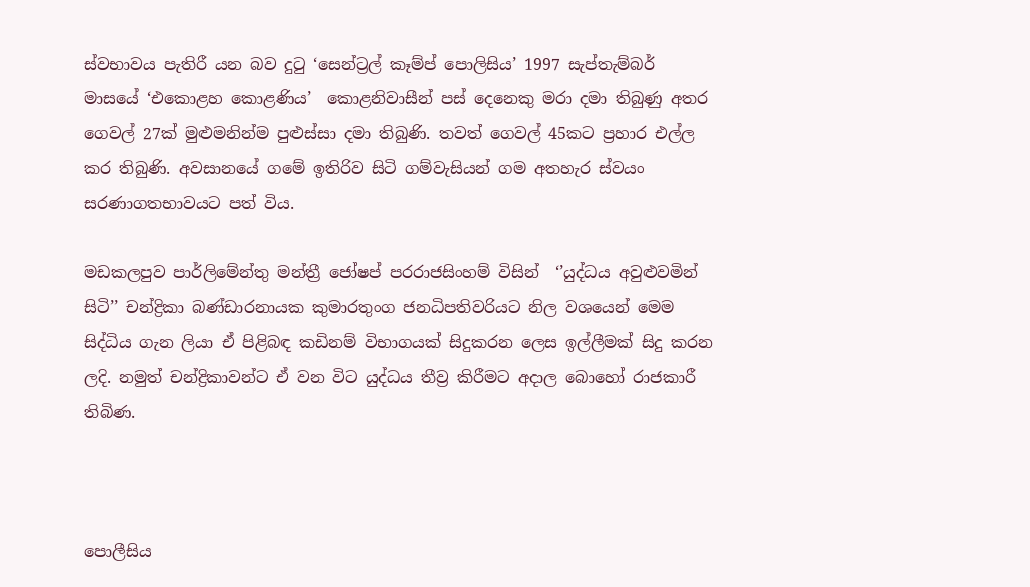ස්වභාවය පැතිරී යන බව දුටු ‘සෙන්ට්‍රල් කෑම්ප් පොලිසිය’ 1997 සැප්තැම්බර් මාසයේ ‘එකොළහ කොළණිය’  කොළනිවාසීන් පස් දෙනෙකු මරා දමා තිබුණු අතර ගෙවල් 27ක් මුළුමනින්ම පුළුස්සා දමා තිබුණි. තවත් ගෙවල් 45කට ප්‍රහාර එල්ල කර තිබුණි. අවසානයේ ගමේ ඉතිරිව සිටි ගම්වැසියන් ගම අතහැර ස්වයං සරණාගතභාවයට පත් විය.

මඩකලපුව පාර්ලිමේන්තු මන්ත්‍රී ජෝෂප් පරරාජසිංහම් විසින්  ‘’යුද්ධය අවුළුවමින් සිටි’’ චන්ද්‍රිකා බණ්ඩාරනායක කුමාරතුංග ජනධිපතිවරියට නිල වශයෙන් මෙම සිද්ධිය ගැන ලියා ඒ පිළිබඳ කඩිනම් විභාගයක් සිදුකරන ලෙස ඉල්ලීමක් සිදු කරන ලදි. නමුත් චන්ද්‍රිකාවන්ට ඒ වන විට යුද්ධය තීව්‍ර කිරීමට අදාල බොහෝ රාජකාරී තිබිණ.



පොලීසිය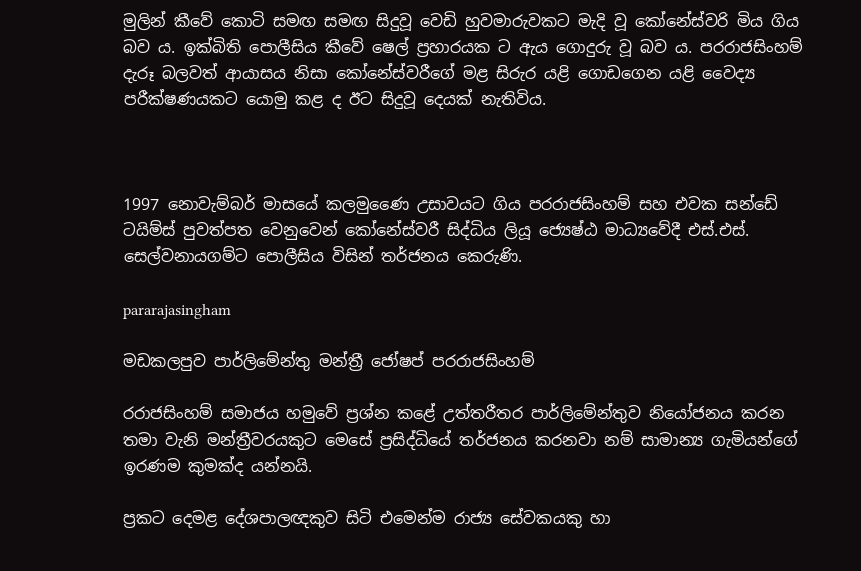මුලින් කීවේ කොටි සමඟ සමඟ සිදුවූ වෙඩි හුවමාරුවකට මැදි වූ කෝනේස්වරි මිය ගිය බව ය. ඉක්බිති පොලීසිය කීවේ ෂෙල් ප්‍රහාරයක ට ඇය ගොදුරු වූ බව ය. පරරාජසිංහම් දැරූ බලවත් ආයාසය නිසා කෝනේස්වරීගේ මළ සිරුර යළි ගොඩගෙන යළි වෛද්‍ය පරීක්ෂණයකට යොමු කළ ද ඊට සිදුවූ දෙයක් නැතිවිය.



1997 නොවැම්බර් මාසයේ කලමුණෛ උසාවයට ගිය පරරාජසිංහම් සහ එවක සන්ඩේ ටයිම්ස් පුවත්පත වෙනුවෙන් කෝනේස්වරී සිද්ධිය ලියූ ජ්‍යෙෂ්ඨ මාධ්‍යවේදී එස්.එස්. සෙල්වනායගම්ට පොලීසිය විසින් තර්ජනය කෙරුණි.

pararajasingham

මඩකලපුව පාර්ලිමේන්තු මන්ත්‍රී ජෝෂප් පරරාජසිංහම්

රරාජසිංහම් සමාජය හමුවේ ප්‍රශ්න කළේ උත්තරීතර පාර්ලිමේන්තුව නියෝජනය කරන තමා වැනි මන්ත්‍රීවරයකුට මෙසේ ප්‍රසිද්ධියේ තර්ජනය කරනවා නම් සාමාන්‍ය ගැමියන්ගේ ඉරණම කුමක්ද යන්නයි.

ප්‍රකට දෙමළ දේශපාලඥකුව සිටි එමෙන්ම රාජ්‍ය සේවකයකු හා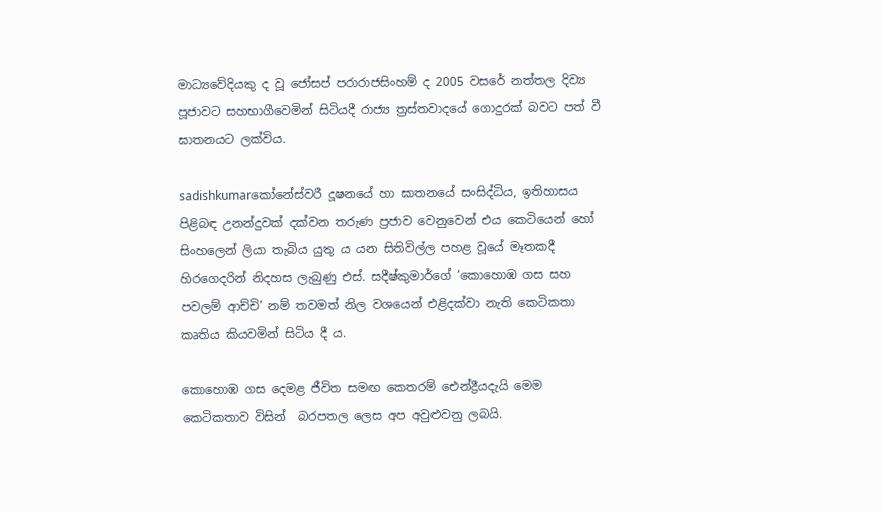මාධ්‍යවේදියකු ද වූ ජෝසප් පරාරාජසිංහම් ද 2005 වසරේ නත්තල දිව්‍ය පූජාවට සහභාගීවෙමින් සිටියදී රාජ්‍ය ත්‍රස්තවාදයේ ගොදුරක් බවට පත් වී ඝාතනයට ලක්විය.

sadishkumarකෝනේස්වරී දූෂනයේ හා ඝාතනයේ සංසිද්ධිය, ඉතිහාසය පිළිබඳ උනන්දුවක් දක්වන තරුණ ප්‍රජාව වෙනුවෙන් එය කෙටියෙන් හෝ  සිංහලෙන් ලියා තැබිය යුතු ය යන සිතිවිල්ල පහළ වූයේ මෑතකදී හිරගෙදරින් නිදහස ලැබුණු එස්. සදීෂ්කුමාර්ගේ ‘කොහොඹ ගස සහ පවලම් ආච්චි’ නම් තවමත් නිල වශයෙන් එළිදක්වා නැති කෙටිකතා කෘතිය කියවමින් සිටිය දී ය.

කොහොඹ ගස දෙමළ ජීවිත සමඟ කෙතරම් ඓන්ද්‍රීයදැයි මෙම කෙටිකතාව විසින්  බරපතල ලෙස අප අවුළුවනු ලබයි.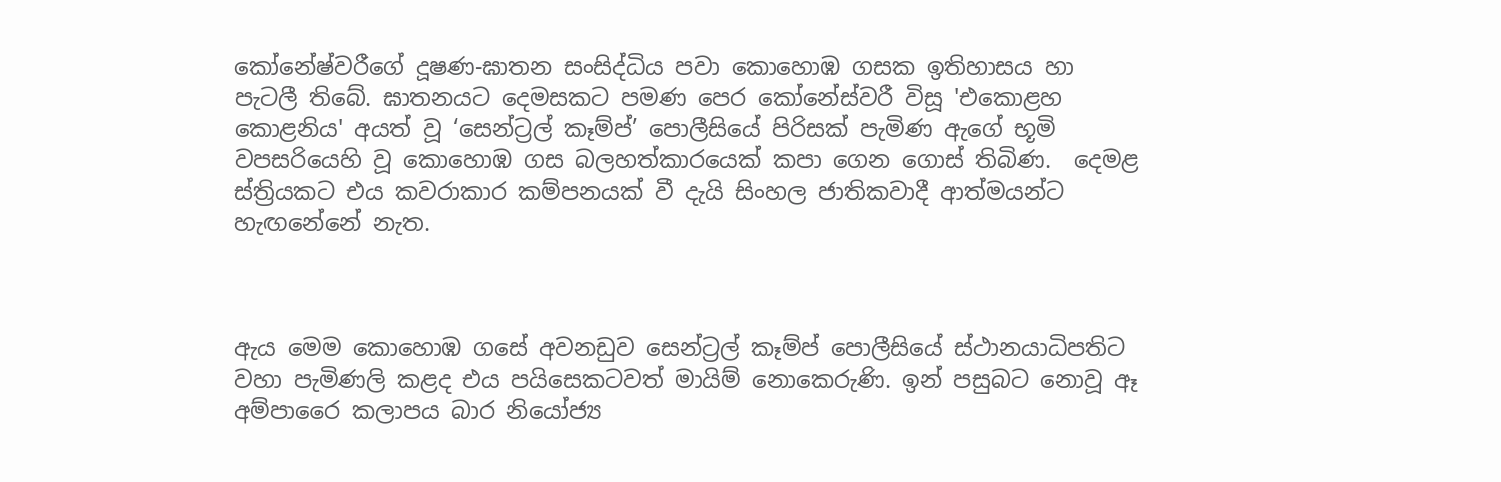කෝනේෂ්වරීගේ දූෂණ-ඝාතන සංසිද්ධිය පවා කොහොඹ ගසක ඉතිහාසය හා පැටලී තිබේ. ඝාතනයට දෙමසකට පමණ පෙර කෝනේස්වරී විසූ 'එකොළහ කොළනිය' අයත් වූ ‘සෙන්ට්‍රල් කෑම්ප්’ පොලීසියේ පිරිසක් පැමිණ ඇගේ භූමි වපසරියෙහි වූ කොහොඹ ගස බලහත්කාරයෙක් කපා ගෙන ගොස් තිබිණ.  දෙමළ ස්ත්‍රියකට එය කවරාකාර කම්පනයක් වී දැයි සිංහල ජාතිකවාදී ආත්මයන්ට හැඟනේනේ නැත.



ඇය මෙම කොහොඹ ගසේ අවනඩුව සෙන්ට්‍රල් කෑම්ප් පොලීසියේ ස්ථානයාධිපතිට වහා පැමිණලි කළද එය පයිසෙකටවත් මායිම් නොකෙරුණි. ඉන් පසුබට නොවූ ඈ අම්පාරෛ කලාපය බාර නියෝජ්‍ය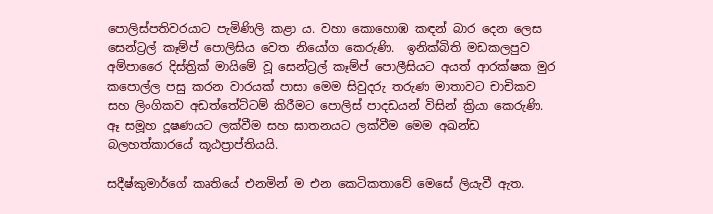පොලිස්පතිවරයාට පැමි‍ණිලි කළා ය. වහා කොහොඹ කඳන් බාර දෙන ලෙස සෙන්ට්‍රල් කෑම්ප් පොලිසිය වෙත නියෝග කෙරුණි.  ඉනික්බිති මඩකලපුව අම්පාරෛ දිස්ත්‍රික් මායිමේ වූ සෙන්ට්‍රල් කෑම්ප් පොලීසියට අයත් ආරක්ෂක මුර කපොල්ල පසු කරන වාරයක් පාසා මෙම සිවුදරු තරුණ මාතාවට චාචිකව සහ ලිංගිකව අඩත්තේට්ටම් කිරීමට පොලිස් පාදඩයන් විසින් ක්‍රියා කෙරුණි.  ඈ සමූහ දූෂණයට ලක්වීම සහ ඝාතනයට ලක්වීම මෙම අඛන්ඩ බලහත්කාරයේ කූඨප්‍රාප්තියයි.

සදීෂ්කුමාර්ගේ කෘතියේ එනමින් ම එන කෙටිකතාවේ මෙසේ ලියැවී ඇත.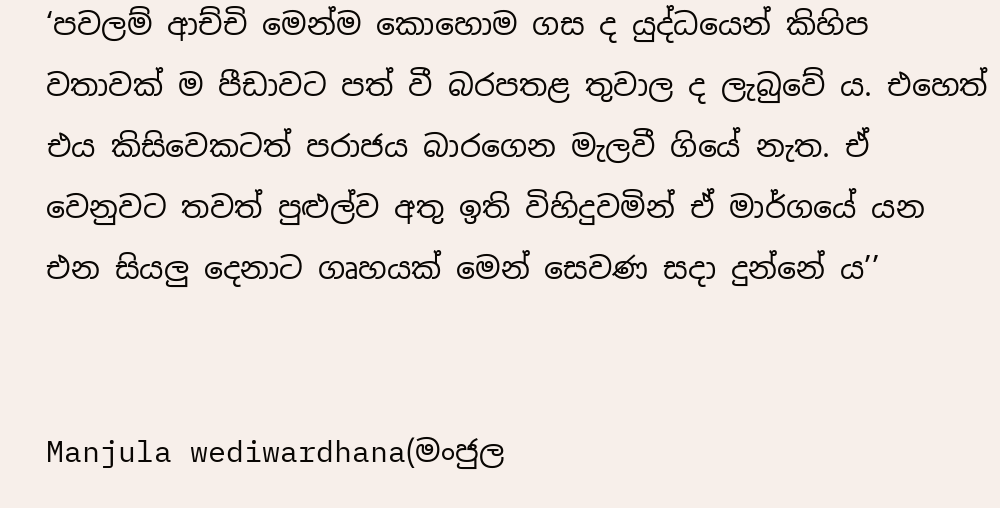‘පවලම් ආච්චි මෙන්ම කොහොම ගස ද යුද්ධයෙන් කිහිප වතාවක් ම පීඩාවට පත් වී බරපතළ තුවාල ද ලැබුවේ ය. එහෙත් එය කිසිවෙකටත් පරාජය බාරගෙන මැලවී ගියේ නැත. ඒ වෙනුවට තවත් පුළුල්ව අතු ඉති විහිදුවමින් ඒ මාර්ගයේ යන එන සියලු දෙනාට ගෘහයක් මෙන් සෙවණ සදා දුන්නේ ය’’


Manjula wediwardhana(මංජුල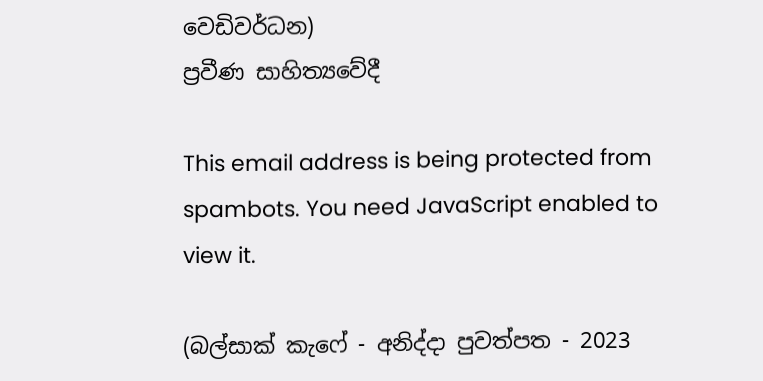වෙඩිවර්ධන)
ප්‍රවීණ සාහිත්‍යවේදී

This email address is being protected from spambots. You need JavaScript enabled to view it.

(බල්සාක් කැෆේ - අනිද්දා පුවත්පත - 2023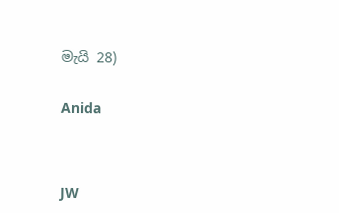මැයි 28)


Anida




JW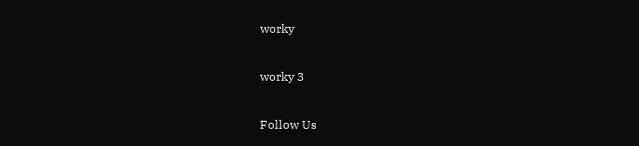worky

worky 3

Follow Us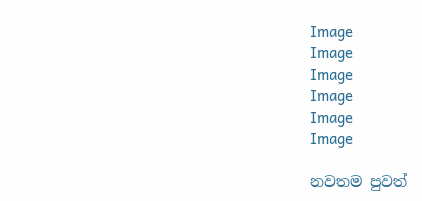Image
Image
Image
Image
Image
Image

නවතම පුවත්